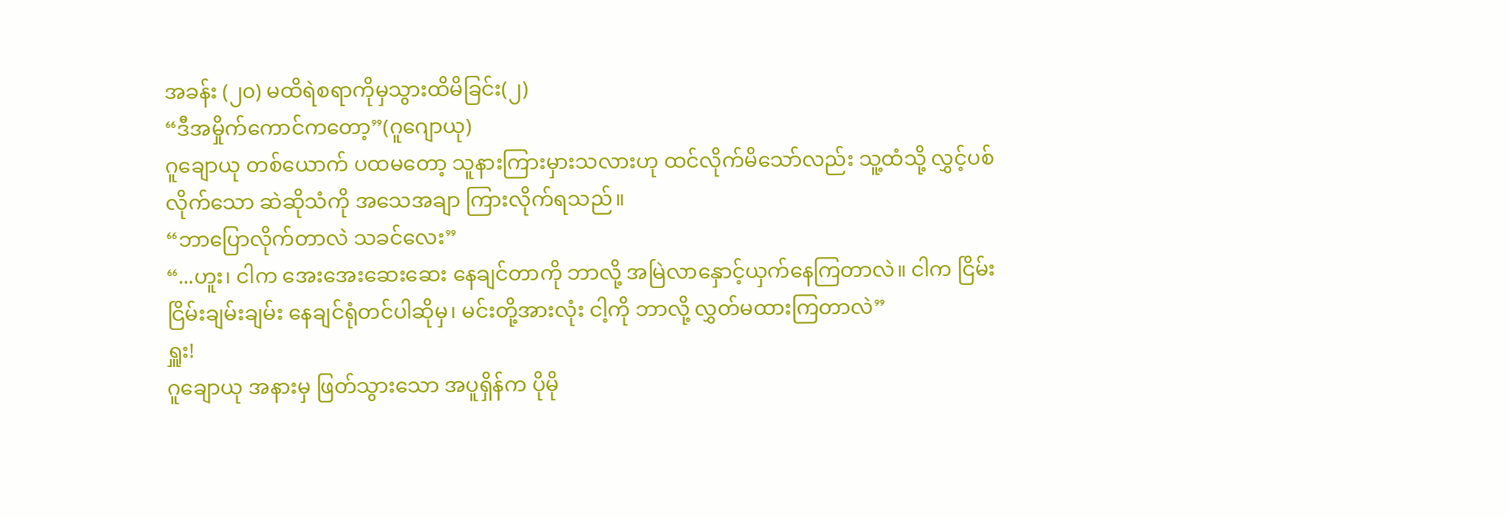အခန်း (၂၀) မထိရဲစရာကိုမှသွားထိမိခြင်း(၂)
“ဒီအမှိုက်ကောင်ကတော့”(ဂူဂျောယု)
ဂူချောယု တစ်ယောက် ပထမတော့ သူနားကြားမှားသလားဟု ထင်လိုက်မိသော်လည်း သူ့ထံသို့ လွှင့်ပစ်လိုက်သော ဆဲဆိုသံကို အသေအချာ ကြားလိုက်ရသည်။
“ဘာပြောလိုက်တာလဲ သခင်လေး”
“...ဟူး၊ ငါက အေးအေးဆေးဆေး နေချင်တာကို ဘာလို့ အမြဲလာနှောင့်ယှက်နေကြတာလဲ။ ငါက ငြိမ်းငြိမ်းချမ်းချမ်း နေချင်ရုံတင်ပါဆိုမှ၊ မင်းတို့အားလုံး ငါ့ကို ဘာလို့ လွှတ်မထားကြတာလဲ”
ရှူး!
ဂူချောယု အနားမှ ဖြတ်သွားသော အပူရှိန်က ပိုမို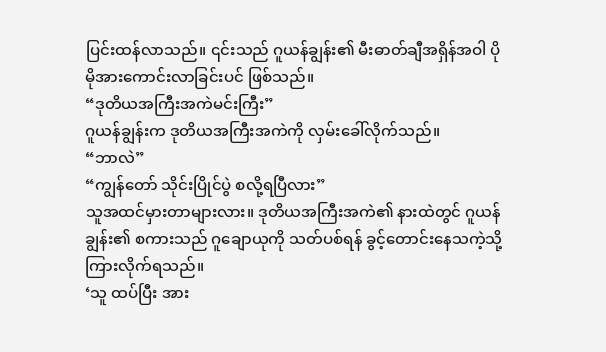ပြင်းထန်လာသည်။ ၎င်းသည် ဂူယန်ချွန်း၏ မီးဓာတ်ချီအရှိန်အဝါ ပိုမိုအားကောင်းလာခြင်းပင် ဖြစ်သည်။
“ဒုတိယအကြီးအကဲမင်းကြီး”
ဂူယန်ချွန်းက ဒုတိယအကြီးအကဲကို လှမ်းခေါ်လိုက်သည်။
“ဘာလဲ”
“ကျွန်တော် သိုင်းပြိုင်ပွဲ စလို့ရပြီလား”
သူအထင်မှားတာများလား။ ဒုတိယအကြီးအကဲ၏ နားထဲတွင် ဂူယန်ချွန်း၏ စကားသည် ဂူချောယုကို သတ်ပစ်ရန် ခွင့်တောင်းနေသကဲ့သို့ ကြားလိုက်ရသည်။
‘သူ ထပ်ပြီး အား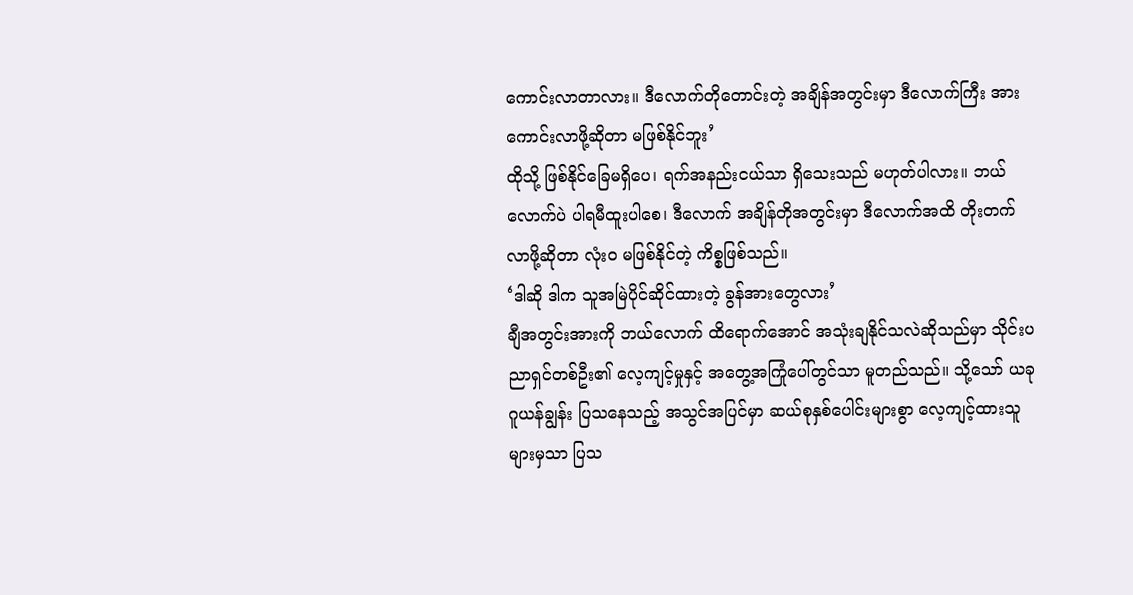ကောင်းလာတာလား။ ဒီလောက်တိုတောင်းတဲ့ အချိန်အတွင်းမှာ ဒီလောက်ကြီး အားကောင်းလာဖို့ဆိုတာ မဖြစ်နိုင်ဘူး’
ထိုသို့ ဖြစ်နိုင်ခြေမရှိပေ၊ ရက်အနည်းငယ်သာ ရှိသေးသည် မဟုတ်ပါလား။ ဘယ်လောက်ပဲ ပါရမီထူးပါစေ၊ ဒီလောက် အချိန်တိုအတွင်းမှာ ဒီလောက်အထိ တိုးတက်လာဖို့ဆိုတာ လုံးဝ မဖြစ်နိုင်တဲ့ ကိစ္စဖြစ်သည်။
‘ဒါဆို ဒါက သူအမြဲပိုင်ဆိုင်ထားတဲ့ ခွန်အားတွေလား’
ချီအတွင်းအားကို ဘယ်လောက် ထိရောက်အောင် အသုံးချနိုင်သလဲဆိုသည်မှာ သိုင်းပညာရှင်တစ်ဦး၏ လေ့ကျင့်မှုနှင့် အတွေ့အကြုံပေါ်တွင်သာ မူတည်သည်။ သို့သော် ယခု ဂူယန်ချွန်း ပြသနေသည့် အသွင်အပြင်မှာ ဆယ်စုနှစ်ပေါင်းများစွာ လေ့ကျင့်ထားသူများမှသာ ပြသ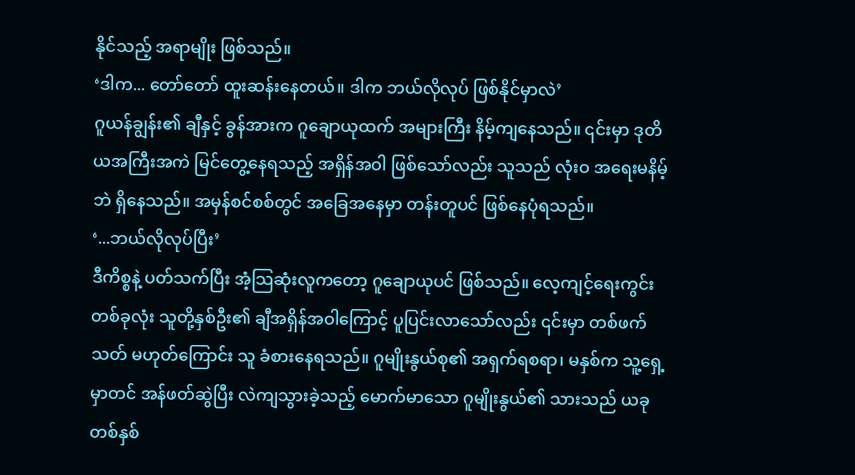နိုင်သည့် အရာမျိုး ဖြစ်သည်။
‘ဒါက... တော်တော် ထူးဆန်းနေတယ်။ ဒါက ဘယ်လိုလုပ် ဖြစ်နိုင်မှာလဲ’
ဂူယန်ချွန်း၏ ချီနှင့် ခွန်အားက ဂူချောယုထက် အများကြီး နိမ့်ကျနေသည်။ ၎င်းမှာ ဒုတိယအကြီးအကဲ မြင်တွေ့နေရသည့် အရှိန်အဝါ ဖြစ်သော်လည်း သူသည် လုံးဝ အရေးမနိမ့်ဘဲ ရှိနေသည်။ အမှန်စင်စစ်တွင် အခြေအနေမှာ တန်းတူပင် ဖြစ်နေပုံရသည်။
‘...ဘယ်လိုလုပ်ပြီး’
ဒီကိစ္စနဲ့ ပတ်သက်ပြီး အံ့သြဆုံးလူကတော့ ဂူချောယုပင် ဖြစ်သည်။ လေ့ကျင့်ရေးကွင်းတစ်ခုလုံး သူတို့နှစ်ဦး၏ ချီအရှိန်အဝါကြောင့် ပူပြင်းလာသော်လည်း ၎င်းမှာ တစ်ဖက်သတ် မဟုတ်ကြောင်း သူ ခံစားနေရသည်။ ဂူမျိုးနွယ်စု၏ အရှက်ရစရာ၊ မနှစ်က သူ့ရှေ့မှာတင် အန်ဖတ်ဆွဲပြီး လဲကျသွားခဲ့သည့် မောက်မာသော ဂူမျိုးနွယ်၏ သားသည် ယခု တစ်နှစ်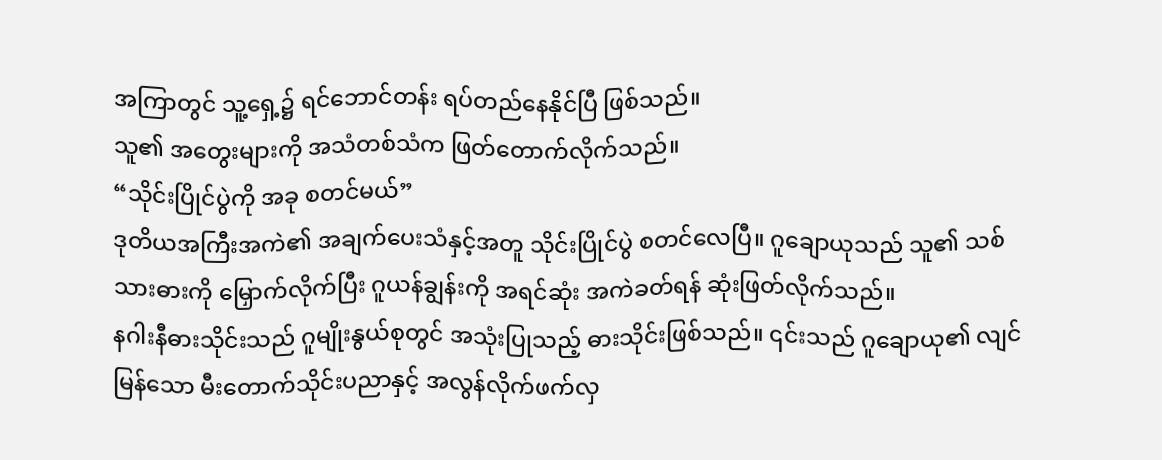အကြာတွင် သူ့ရှေ့၌ ရင်ဘောင်တန်း ရပ်တည်နေနိုင်ပြီ ဖြစ်သည်။
သူ၏ အတွေးများကို အသံတစ်သံက ဖြတ်တောက်လိုက်သည်။
“သိုင်းပြိုင်ပွဲကို အခု စတင်မယ်”
ဒုတိယအကြီးအကဲ၏ အချက်ပေးသံနှင့်အတူ သိုင်းပြိုင်ပွဲ စတင်လေပြီ။ ဂူချောယုသည် သူ၏ သစ်သားဓားကို မြှောက်လိုက်ပြီး ဂူယန်ချွန်းကို အရင်ဆုံး အကဲခတ်ရန် ဆုံးဖြတ်လိုက်သည်။
နဂါးနီဓားသိုင်းသည် ဂူမျိုးနွယ်စုတွင် အသုံးပြုသည့် ဓားသိုင်းဖြစ်သည်။ ၎င်းသည် ဂူချောယု၏ လျင်မြန်သော မီးတောက်သိုင်းပညာနှင့် အလွန်လိုက်ဖက်လှ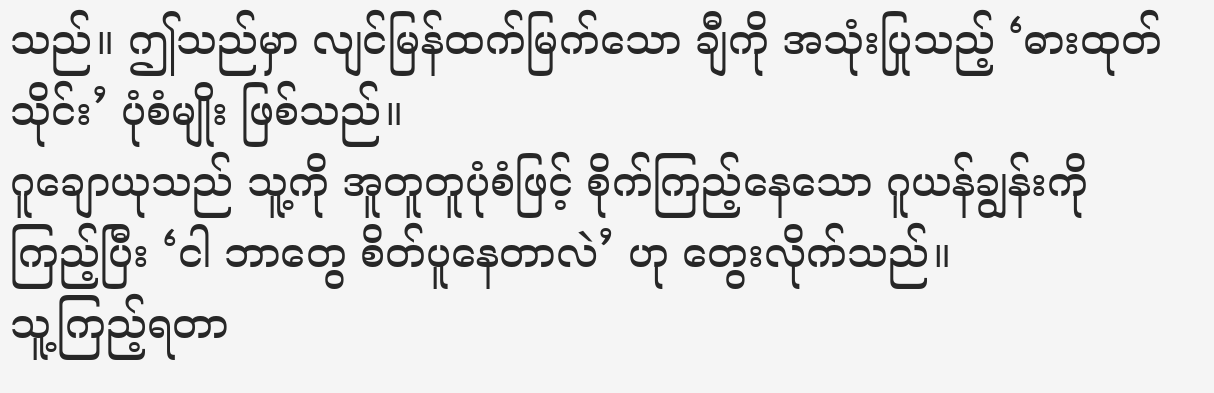သည်။ ဤသည်မှာ လျင်မြန်ထက်မြက်သော ချီကို အသုံးပြုသည့် ‘ဓားထုတ်သိုင်း’ ပုံစံမျိုး ဖြစ်သည်။
ဂူချောယုသည် သူ့ကို အူတူတူပုံစံဖြင့် စိုက်ကြည့်နေသော ဂူယန်ချွန်းကို ကြည့်ပြီး ‘ငါ ဘာတွေ စိတ်ပူနေတာလဲ’ ဟု တွေးလိုက်သည်။
သူ့ကြည့်ရတာ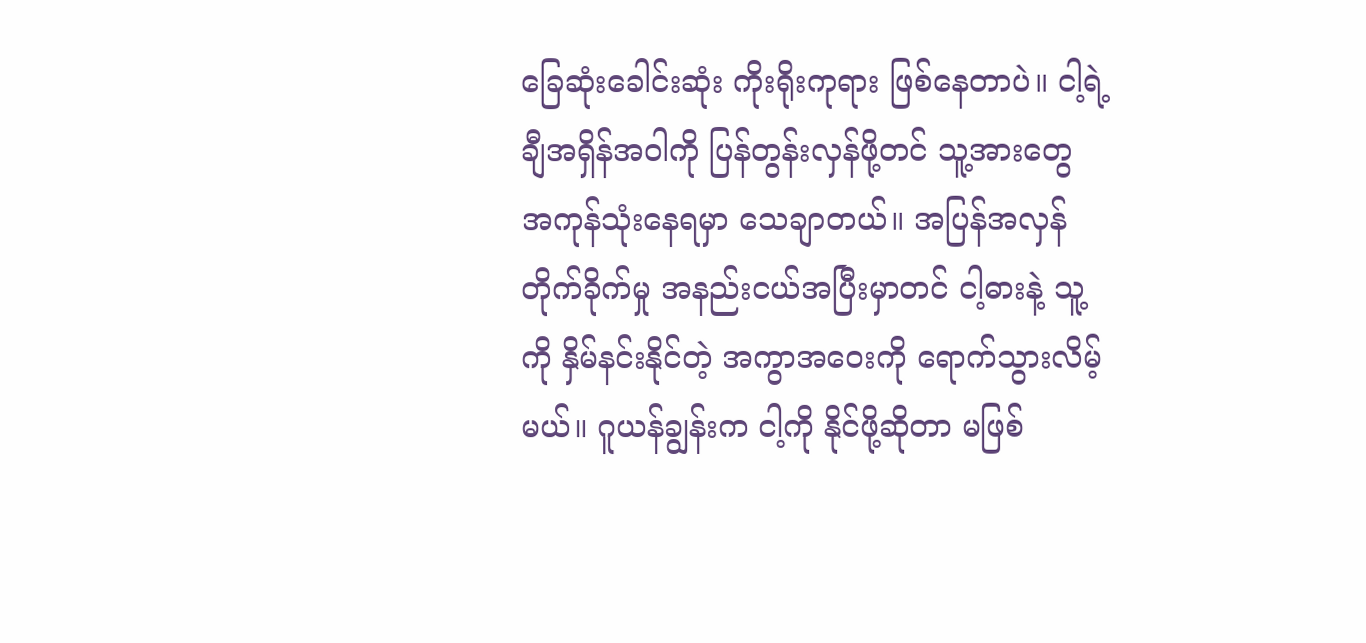ခြေဆုံးခေါင်းဆုံး ကိုးရိုးကုရား ဖြစ်နေတာပဲ။ ငါ့ရဲ့ ချီအရှိန်အဝါကို ပြန်တွန်းလှန်ဖို့တင် သူ့အားတွေ အကုန်သုံးနေရမှာ သေချာတယ်။ အပြန်အလှန် တိုက်ခိုက်မှု အနည်းငယ်အပြီးမှာတင် ငါ့ဓားနဲ့ သူ့ကို နှိမ်နင်းနိုင်တဲ့ အကွာအဝေးကို ရောက်သွားလိမ့်မယ်။ ဂူယန်ချွန်းက ငါ့ကို နိုင်ဖို့ဆိုတာ မဖြစ်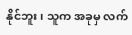နိုင်ဘူး၊ သူက အခုမှ လက်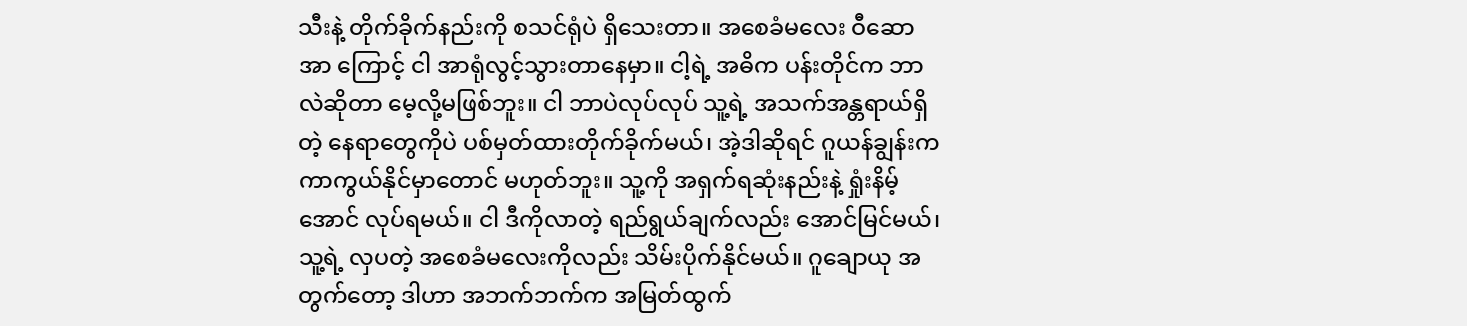သီးနဲ့ တိုက်ခိုက်နည်းကို စသင်ရုံပဲ ရှိသေးတာ။ အစေခံမလေး ဝီဆောအာ ကြောင့် ငါ အာရုံလွင့်သွားတာနေမှာ။ ငါ့ရဲ့ အဓိက ပန်းတိုင်က ဘာလဲဆိုတာ မေ့လို့မဖြစ်ဘူး။ ငါ ဘာပဲလုပ်လုပ် သူ့ရဲ့ အသက်အန္တရာယ်ရှိတဲ့ နေရာတွေကိုပဲ ပစ်မှတ်ထားတိုက်ခိုက်မယ်၊ အဲ့ဒါဆိုရင် ဂူယန်ချွန်းက ကာကွယ်နိုင်မှာတောင် မဟုတ်ဘူး။ သူ့ကို အရှက်ရဆုံးနည်းနဲ့ ရှုံးနိမ့်အောင် လုပ်ရမယ်။ ငါ ဒီကိုလာတဲ့ ရည်ရွယ်ချက်လည်း အောင်မြင်မယ်၊ သူ့ရဲ့ လှပတဲ့ အစေခံမလေးကိုလည်း သိမ်းပိုက်နိုင်မယ်။ ဂူချောယု အတွက်တော့ ဒါဟာ အဘက်ဘက်က အမြတ်ထွက်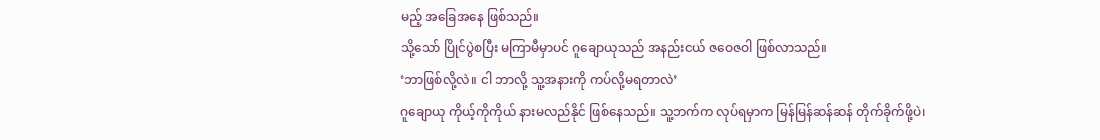မည့် အခြေအနေ ဖြစ်သည်။
သို့သော် ပြိုင်ပွဲစပြီး မကြာမီမှာပင် ဂူချောယုသည် အနည်းငယ် ဇဝေဇဝါ ဖြစ်လာသည်။
‘ဘာဖြစ်လို့လဲ။ ငါ ဘာလို့ သူ့အနားကို ကပ်လို့မရတာလဲ’
ဂူချောယု ကိုယ့်ကိုကိုယ် နားမလည်နိုင် ဖြစ်နေသည်။ သူ့ဘက်က လုပ်ရမှာက မြန်မြန်ဆန်ဆန် တိုက်ခိုက်ဖို့ပဲ၊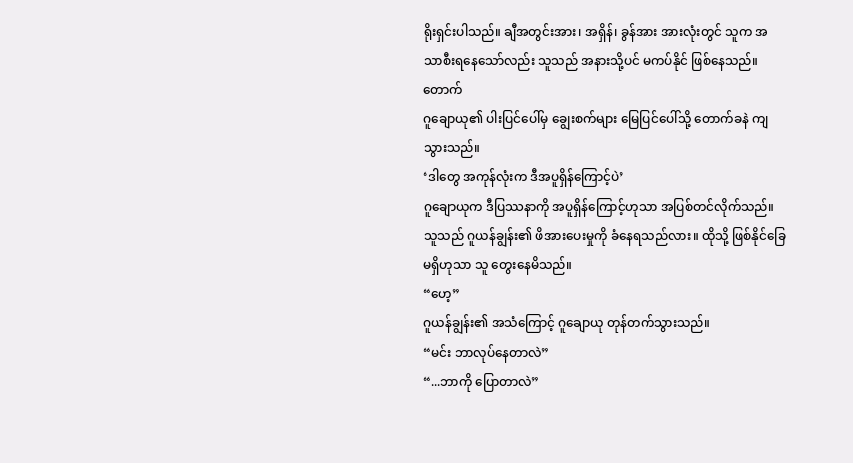ရိုးရှင်းပါသည်။ ချီအတွင်းအား၊ အရှိန်၊ ခွန်အား အားလုံးတွင် သူက အသာစီးရနေသော်လည်း သူသည် အနားသို့ပင် မကပ်နိုင် ဖြစ်နေသည်။
တောက်
ဂူချောယု၏ ပါးပြင်ပေါ်မှ ချွေးစက်များ မြေပြင်ပေါ်သို့ တောက်ခနဲ ကျသွားသည်။
‘ဒါတွေ အကုန်လုံးက ဒီအပူရှိန်ကြောင့်ပဲ’
ဂူချောယုက ဒီပြဿနာကို အပူရှိန်ကြောင့်ဟုသာ အပြစ်တင်လိုက်သည်။ သူသည် ဂူယန်ချွန်း၏ ဖိအားပေးမှုကို ခံနေရသည်လား။ ထိုသို့ ဖြစ်နိုင်ခြေ မရှိဟုသာ သူ တွေးနေမိသည်။
“ဟေ့”
ဂူယန်ချွန်း၏ အသံကြောင့် ဂူချောယု တုန်တက်သွားသည်။
“မင်း ဘာလုပ်နေတာလဲ”
“...ဘာကို ပြောတာလဲ”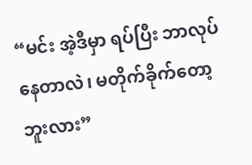“မင်း အဲ့ဒီမှာ ရပ်ပြီး ဘာလုပ်နေတာလဲ၊ မတိုက်ခိုက်တော့ဘူးလား”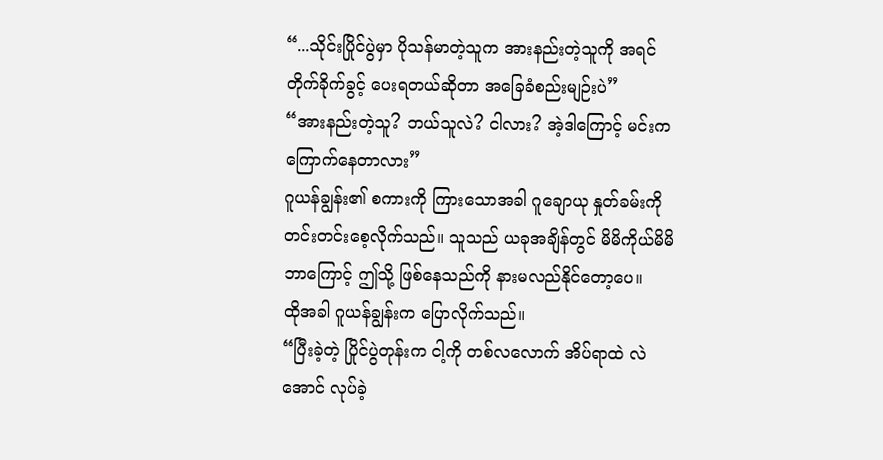“...သိုင်းပြိုင်ပွဲမှာ ပိုသန်မာတဲ့သူက အားနည်းတဲ့သူကို အရင်တိုက်ခိုက်ခွင့် ပေးရတယ်ဆိုတာ အခြေခံစည်းမျဉ်းပဲ”
“အားနည်းတဲ့သူ? ဘယ်သူလဲ? ငါလား? အဲ့ဒါကြောင့် မင်းက ကြောက်နေတာလား”
ဂူယန်ချွန်း၏ စကားကို ကြားသောအခါ ဂူချောယု နှုတ်ခမ်းကို တင်းတင်းစေ့လိုက်သည်။ သူသည် ယခုအချိန်တွင် မိမိကိုယ်မိမိ ဘာကြောင့် ဤသို့ ဖြစ်နေသည်ကို နားမလည်နိုင်တော့ပေ။
ထိုအခါ ဂူယန်ချွန်းက ပြောလိုက်သည်။
“ပြီးခဲ့တဲ့ ပြိုင်ပွဲတုန်းက ငါ့ကို တစ်လလောက် အိပ်ရာထဲ လဲအောင် လုပ်ခဲ့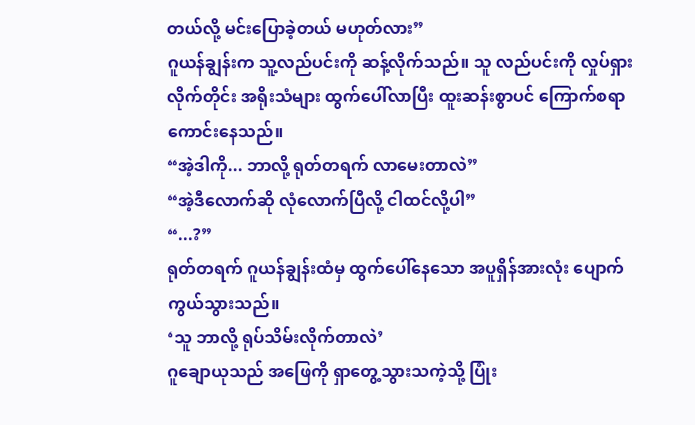တယ်လို့ မင်းပြောခဲ့တယ် မဟုတ်လား”
ဂူယန်ချွန်းက သူ့လည်ပင်းကို ဆန့်လိုက်သည်။ သူ လည်ပင်းကို လှုပ်ရှားလိုက်တိုင်း အရိုးသံများ ထွက်ပေါ်လာပြီး ထူးဆန်းစွာပင် ကြောက်စရာ ကောင်းနေသည်။
“အဲ့ဒါကို... ဘာလို့ ရုတ်တရက် လာမေးတာလဲ”
“အဲ့ဒီလောက်ဆို လုံလောက်ပြီလို့ ငါထင်လို့ပါ”
“...?”
ရုတ်တရက် ဂူယန်ချွန်းထံမှ ထွက်ပေါ်နေသော အပူရှိန်အားလုံး ပျောက်ကွယ်သွားသည်။
‘သူ ဘာလို့ ရုပ်သိမ်းလိုက်တာလဲ’
ဂူချောယုသည် အဖြေကို ရှာတွေ့သွားသကဲ့သို့ ပြုံး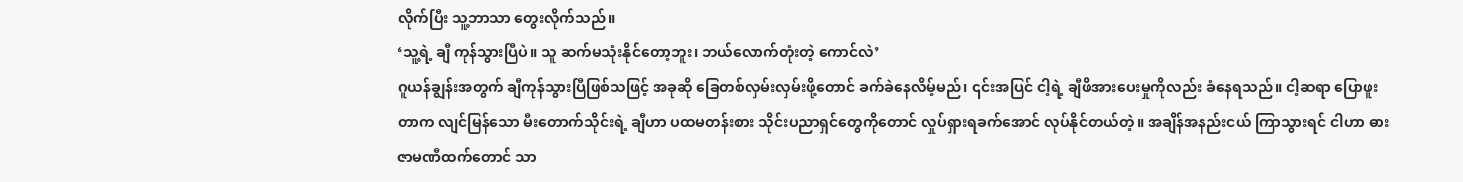လိုက်ပြီး သူ့ဘာသာ တွေးလိုက်သည်။
‘သူ့ရဲ့ ချီ ကုန်သွားပြီပဲ။ သူ ဆက်မသုံးနိုင်တော့ဘူး၊ ဘယ်လောက်တုံးတဲ့ ကောင်လဲ’
ဂူယန်ချွန်းအတွက် ချီကုန်သွားပြီဖြစ်သဖြင့် အခုဆို ခြေတစ်လှမ်းလှမ်းဖို့တောင် ခက်ခဲနေလိမ့်မည်၊ ၎င်းအပြင် ငါ့ရဲ့ ချီဖိအားပေးမှုကိုလည်း ခံနေရသည်။ ငါ့ဆရာ ပြောဖူးတာက လျင်မြန်သော မီးတောက်သိုင်းရဲ့ ချီဟာ ပထမတန်းစား သိုင်းပညာရှင်တွေကိုတောင် လှုပ်ရှားရခက်အောင် လုပ်နိုင်တယ်တဲ့။ အချိန်အနည်းငယ် ကြာသွားရင် ငါဟာ ဓားဇာမဏီထက်တောင် သာ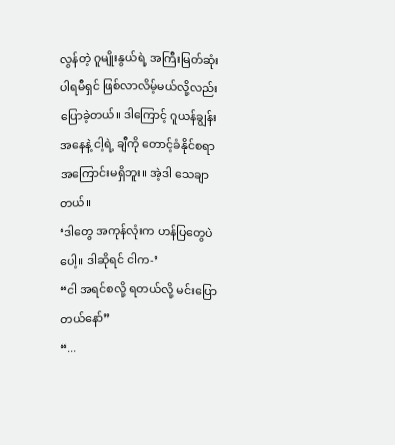လွန်တဲ့ ဂူမျိုးနွယ်ရဲ့ အကြီးမြတ်ဆုံး ပါရမီရှင် ဖြစ်လာလိမ့်မယ်လို့လည်း ပြောခဲ့တယ်။ ဒါကြောင့် ဂူယန်ချွန်းအနေနဲ့ ငါ့ရဲ့ ချီကို တောင့်ခံနိုင်စရာ အကြောင်းမရှိဘူး။ အဲ့ဒါ သေချာတယ်။
‘ဒါတွေ အကုန်လုံးက ဟန်ပြတွေပဲပေါ့။ ဒါဆိုရင် ငါက-’
“ငါ အရင်စလို့ ရတယ်လို့ မင်းပြောတယ်နော်”
“...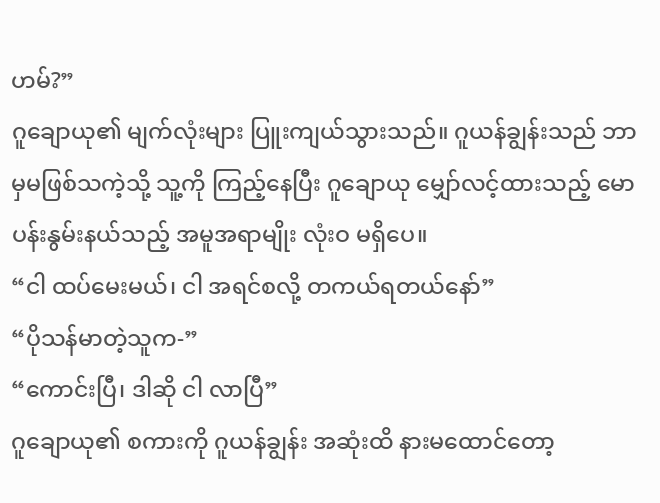ဟမ်?”
ဂူချောယု၏ မျက်လုံးများ ပြူးကျယ်သွားသည်။ ဂူယန်ချွန်းသည် ဘာမှမဖြစ်သကဲ့သို့ သူ့ကို ကြည့်နေပြီး ဂူချောယု မျှော်လင့်ထားသည့် မောပန်းနွမ်းနယ်သည့် အမူအရာမျိုး လုံးဝ မရှိပေ။
“ငါ ထပ်မေးမယ်၊ ငါ အရင်စလို့ တကယ်ရတယ်နော်”
“ပိုသန်မာတဲ့သူက-”
“ကောင်းပြီ၊ ဒါဆို ငါ လာပြီ”
ဂူချောယု၏ စကားကို ဂူယန်ချွန်း အဆုံးထိ နားမထောင်တော့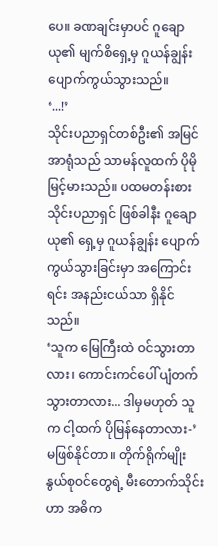ပေ။ ခဏချင်းမှာပင် ဂူချောယု၏ မျက်စိရှေ့မှ ဂူယန်ချွန်း ပျောက်ကွယ်သွားသည်။
‘...!’
သိုင်းပညာရှင်တစ်ဦး၏ အမြင်အာရုံသည် သာမန်လူထက် ပိုမိုမြင့်မားသည်။ ပထမတန်းစား သိုင်းပညာရှင် ဖြစ်ခါနီး ဂူချောယု၏ ရှေ့မှ ဂူယန်ချွန်း ပျောက်ကွယ်သွားခြင်းမှာ အကြောင်းရင်း အနည်းငယ်သာ ရှိနိုင်သည်။
‘သူက မြေကြီးထဲ ဝင်သွားတာလား၊ ကောင်းကင်ပေါ် ပျံတက်သွားတာလား... ဒါမှမဟုတ် သူက ငါ့ထက် ပိုမြန်နေတာလား-’
မဖြစ်နိုင်တာ။ တိုက်ရိုက်မျိုးနွယ်စုဝင်တွေရဲ့ မီးတောက်သိုင်းဟာ အဓိက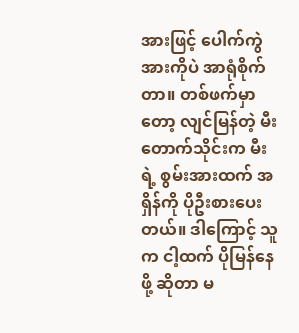အားဖြင့် ပေါက်ကွဲအားကိုပဲ အာရုံစိုက်တာ။ တစ်ဖက်မှာတော့ လျင်မြန်တဲ့ မီးတောက်သိုင်းက မီးရဲ့ စွမ်းအားထက် အရှိန်ကို ပိုဦးစားပေးတယ်။ ဒါကြောင့် သူက ငါ့ထက် ပိုမြန်နေဖို့ ဆိုတာ မ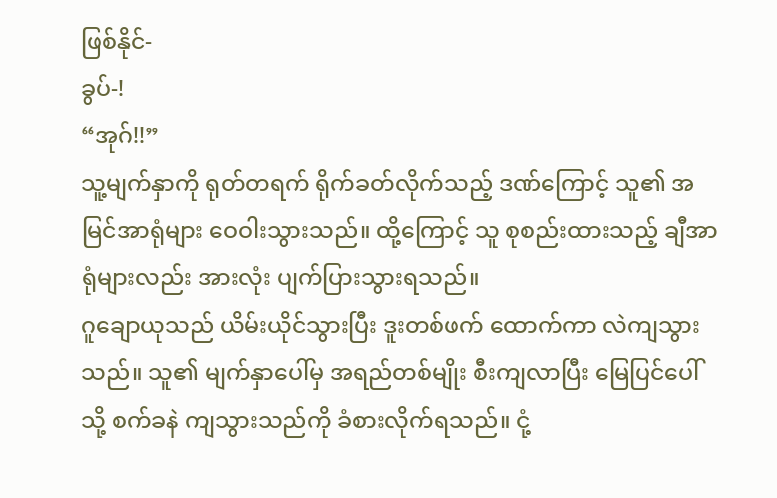ဖြစ်နိုင်-
ခွပ်-!
“အုဂ်!!”
သူ့မျက်နှာကို ရုတ်တရက် ရိုက်ခတ်လိုက်သည့် ဒဏ်ကြောင့် သူ၏ အမြင်အာရုံများ ဝေဝါးသွားသည်။ ထို့ကြောင့် သူ စုစည်းထားသည့် ချီအာရုံများလည်း အားလုံး ပျက်ပြားသွားရသည်။
ဂူချောယုသည် ယိမ်းယိုင်သွားပြီး ဒူးတစ်ဖက် ထောက်ကာ လဲကျသွားသည်။ သူ၏ မျက်နှာပေါ်မှ အရည်တစ်မျိုး စီးကျလာပြီး မြေပြင်ပေါ်သို့ စက်ခနဲ ကျသွားသည်ကို ခံစားလိုက်ရသည်။ ငုံ့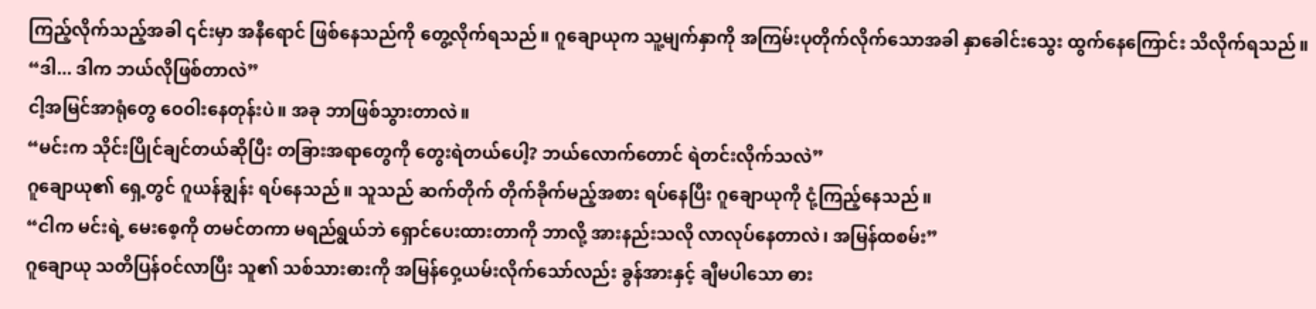ကြည့်လိုက်သည့်အခါ ၎င်းမှာ အနီရောင် ဖြစ်နေသည်ကို တွေ့လိုက်ရသည်။ ဂူချောယုက သူ့မျက်နှာကို အကြမ်းပုတိုက်လိုက်သောအခါ နှာခေါင်းသွေး ထွက်နေကြောင်း သိလိုက်ရသည်။
“ဒါ... ဒါက ဘယ်လိုဖြစ်တာလဲ”
ငါ့အမြင်အာရုံတွေ ဝေဝါးနေတုန်းပဲ။ အခု ဘာဖြစ်သွားတာလဲ။
“မင်းက သိုင်းပြိုင်ချင်တယ်ဆိုပြီး တခြားအရာတွေကို တွေးရဲတယ်ပေါ့? ဘယ်လောက်တောင် ရဲတင်းလိုက်သလဲ”
ဂူချောယု၏ ရှေ့တွင် ဂူယန်ချွန်း ရပ်နေသည်။ သူသည် ဆက်တိုက် တိုက်ခိုက်မည့်အစား ရပ်နေပြီး ဂူချောယုကို ငုံ့ကြည့်နေသည်။
“ငါက မင်းရဲ့ မေးစေ့ကို တမင်တကာ မရည်ရွယ်ဘဲ ရှောင်ပေးထားတာကို ဘာလို့ အားနည်းသလို လာလုပ်နေတာလဲ၊ အမြန်ထစမ်း”
ဂူချောယု သတိပြန်ဝင်လာပြီး သူ၏ သစ်သားဓားကို အမြန်ဝှေ့ယမ်းလိုက်သော်လည်း ခွန်အားနှင့် ချီမပါသော ဓား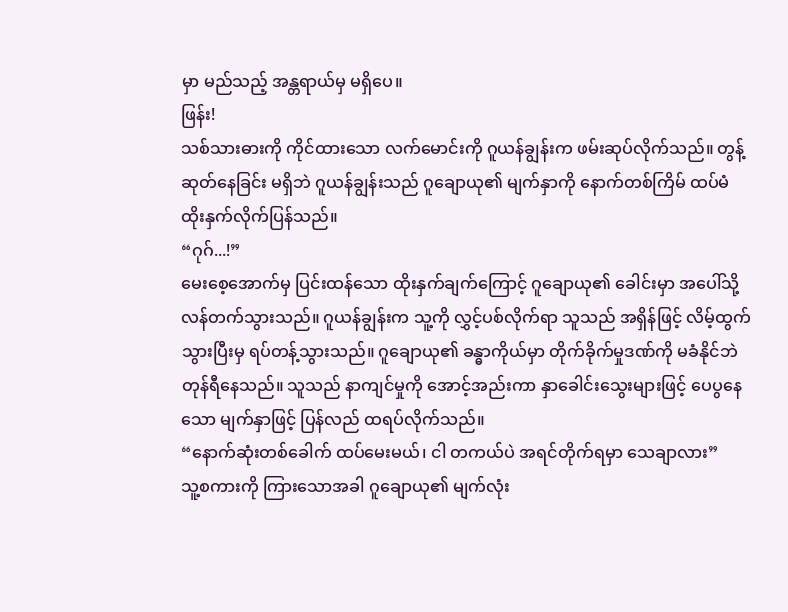မှာ မည်သည့် အန္တရာယ်မှ မရှိပေ။
ဖြန်း!
သစ်သားဓားကို ကိုင်ထားသော လက်မောင်းကို ဂူယန်ချွန်းက ဖမ်းဆုပ်လိုက်သည်။ တွန့်ဆုတ်နေခြင်း မရှိဘဲ ဂူယန်ချွန်းသည် ဂူချောယု၏ မျက်နှာကို နောက်တစ်ကြိမ် ထပ်မံ ထိုးနှက်လိုက်ပြန်သည်။
“ဂုဂ်...!”
မေးစေ့အောက်မှ ပြင်းထန်သော ထိုးနှက်ချက်ကြောင့် ဂူချောယု၏ ခေါင်းမှာ အပေါ်သို့ လန်တက်သွားသည်။ ဂူယန်ချွန်းက သူ့ကို လွှင့်ပစ်လိုက်ရာ သူသည် အရှိန်ဖြင့် လိမ့်ထွက်သွားပြီးမှ ရပ်တန့်သွားသည်။ ဂူချောယု၏ ခန္ဓာကိုယ်မှာ တိုက်ခိုက်မှုဒဏ်ကို မခံနိုင်ဘဲ တုန်ရီနေသည်။ သူသည် နာကျင်မှုကို အောင့်အည်းကာ နှာခေါင်းသွေးများဖြင့် ပေပွနေသော မျက်နှာဖြင့် ပြန်လည် ထရပ်လိုက်သည်။
“နောက်ဆုံးတစ်ခေါက် ထပ်မေးမယ်၊ ငါ တကယ်ပဲ အရင်တိုက်ရမှာ သေချာလား”
သူ့စကားကို ကြားသောအခါ ဂူချောယု၏ မျက်လုံး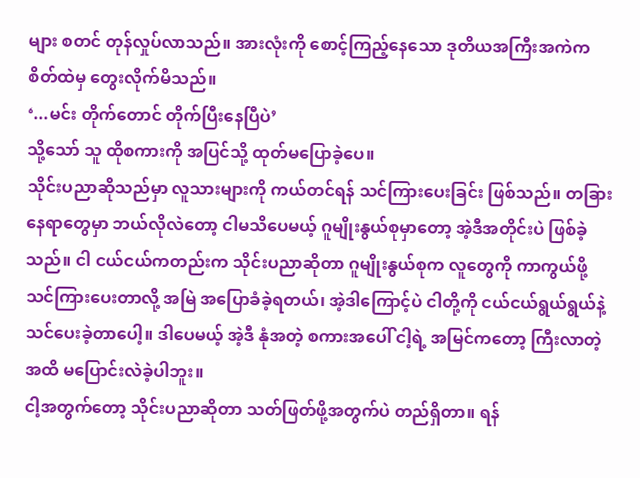များ စတင် တုန်လှုပ်လာသည်။ အားလုံးကို စောင့်ကြည့်နေသော ဒုတိယအကြီးအကဲက စိတ်ထဲမှ တွေးလိုက်မိသည်။
‘...မင်း တိုက်တောင် တိုက်ပြီးနေပြီပဲ’
သို့သော် သူ ထိုစကားကို အပြင်သို့ ထုတ်မပြောခဲ့ပေ။
သိုင်းပညာဆိုသည်မှာ လူသားများကို ကယ်တင်ရန် သင်ကြားပေးခြင်း ဖြစ်သည်။ တခြားနေရာတွေမှာ ဘယ်လိုလဲတော့ ငါမသိပေမယ့် ဂူမျိုးနွယ်စုမှာတော့ အဲ့ဒီအတိုင်းပဲ ဖြစ်ခဲ့သည်။ ငါ ငယ်ငယ်ကတည်းက သိုင်းပညာဆိုတာ ဂူမျိုးနွယ်စုက လူတွေကို ကာကွယ်ဖို့ သင်ကြားပေးတာလို့ အမြဲ အပြောခံခဲ့ရတယ်၊ အဲ့ဒါကြောင့်ပဲ ငါတို့ကို ငယ်ငယ်ရွယ်ရွယ်နဲ့ သင်ပေးခဲ့တာပေါ့။ ဒါပေမယ့် အဲ့ဒီ နုံအတဲ့ စကားအပေါ် ငါ့ရဲ့ အမြင်ကတော့ ကြီးလာတဲ့အထိ မပြောင်းလဲခဲ့ပါဘူး။
ငါ့အတွက်တော့ သိုင်းပညာဆိုတာ သတ်ဖြတ်ဖို့အတွက်ပဲ တည်ရှိတာ။ ရန်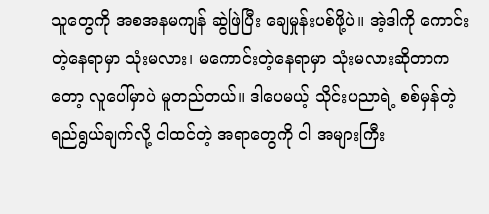သူတွေကို အစအနမကျန် ဆွဲဖြဲပြီး ချေမှုန်းပစ်ဖို့ပဲ။ အဲ့ဒါကို ကောင်းတဲ့နေရာမှာ သုံးမလား၊ မကောင်းတဲ့နေရာမှာ သုံးမလားဆိုတာကတော့ လူပေါ်မှာပဲ မူတည်တယ်။ ဒါပေမယ့် သိုင်းပညာရဲ့ စစ်မှန်တဲ့ ရည်ရွယ်ချက်လို့ ငါထင်တဲ့ အရာတွေကို ငါ အများကြီး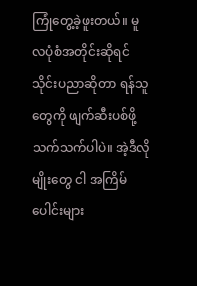ကြုံတွေ့ခဲ့ဖူးတယ်။ မူလပုံစံအတိုင်းဆိုရင် သိုင်းပညာဆိုတာ ရန်သူတွေကို ဖျက်ဆီးပစ်ဖို့ သက်သက်ပါပဲ။ အဲ့ဒီလိုမျိုးတွေ ငါ အကြိမ်ပေါင်းများ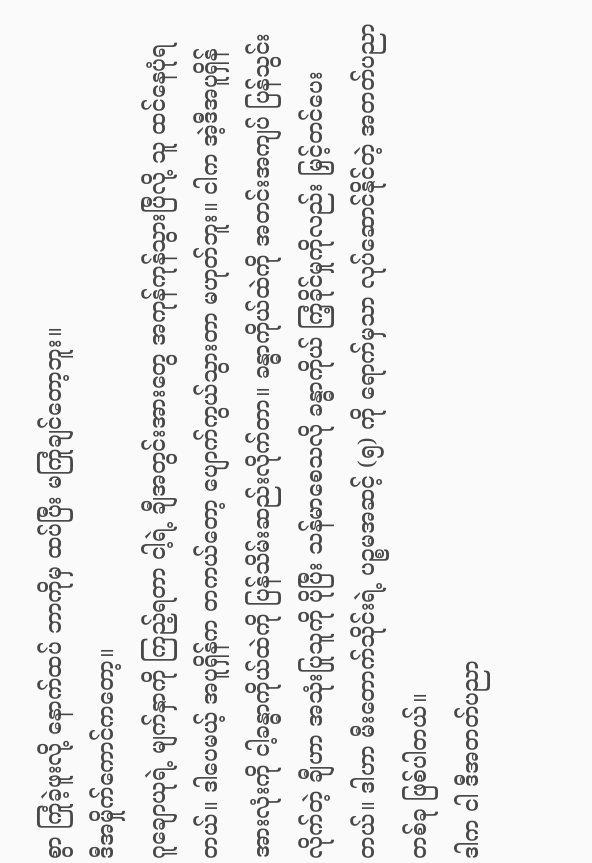စွာ ကြုံခဲ့ဖူးလို့ နောက်ထပ် ဘာကိုမှ ထပ်ပြီး မကြုံချင်တော့ဘူး။
ဒီအမှိုက်ကောင်ကတော့။
ဂူချောယုရဲ့ မျက်နှာကို ကြည့်ရတာ ငါ့ရဲ့ ချီအတွင်းအားတွေ အကုန်ကုန်သွားပြီလို့ သူ ထင်နေပုံရတယ်။ ဒါပေမယ့် အပူရှိန်က တကယ်တော့ ပျောက်ကွယ်သွားတာ မဟုတ်ဘူး။ ငါက အဲ့ဒီအပူရှိန်အားလုံးကို ငါ့ခန္ဓာကိုယ်ထဲကို ပြန်သိမ်းဆည်းလိုက်တာ။ ခန္ဓာကိုယ်ထဲကို အတင်းအကျပ် ပြန်သွင်းလိုက်တဲ့ ချီဟာ အသုံးပြုသူကို ပိုပြီး သန်မာစေသလို ခန္ဓာကိုယ် ကြံ့ခိုင်မှုကိုလည်း မြှင့်တင်ပေးတယ်။ ဒါဟာ မီးတောက်သိုင်းရဲ့ ပဉ္စမအဆင့် (၅) ကို ရောက်မှသာ လုပ်ဆောင်နိုင်တဲ့ အတတ်ပညာတစ်ခု ဖြစ်ပါတယ်။
ဒါက ငါ ဒီအတတ်ပညာ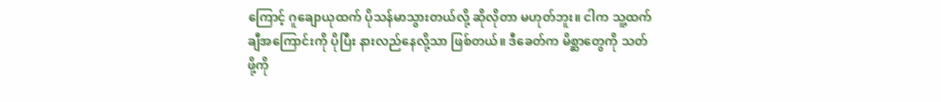ကြောင့် ဂူချောယုထက် ပိုသန်မာသွားတယ်လို့ ဆိုလိုတာ မဟုတ်ဘူး။ ငါက သူ့ထက် ချီအကြောင်းကို ပိုပြီး နားလည်နေလို့သာ ဖြစ်တယ်။ ဒီခေတ်က မိစ္ဆာတွေကို သတ်ဖို့ကို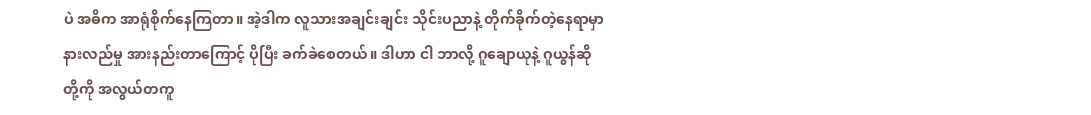ပဲ အဓိက အာရုံစိုက်နေကြတာ။ အဲ့ဒါက လူသားအချင်းချင်း သိုင်းပညာနဲ့ တိုက်ခိုက်တဲ့နေရာမှာ နားလည်မှု အားနည်းတာကြောင့် ပိုပြီး ခက်ခဲစေတယ်။ ဒါဟာ ငါ ဘာလို့ ဂူချောယုနဲ့ ဂူယွန်ဆို တို့ကို အလွယ်တကူ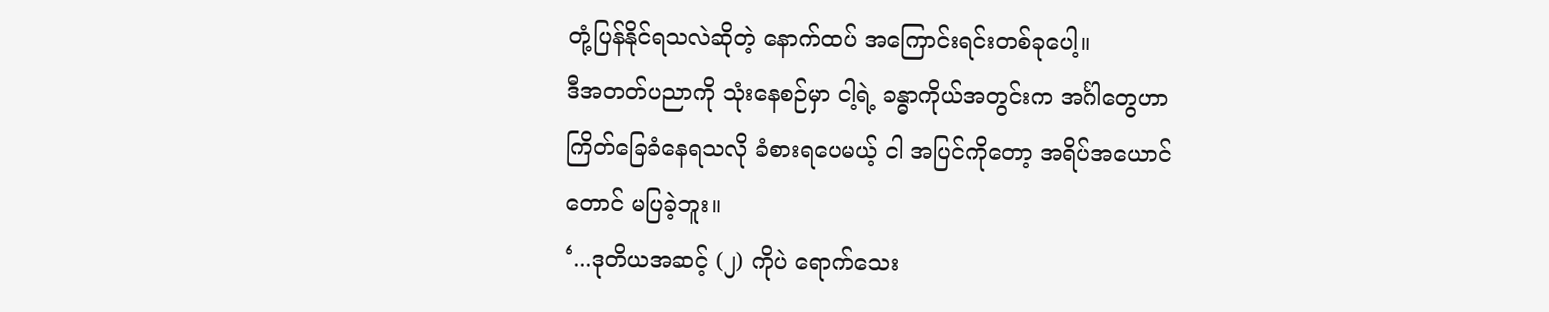တုံ့ပြန်နိုင်ရသလဲဆိုတဲ့ နောက်ထပ် အကြောင်းရင်းတစ်ခုပေါ့။
ဒီအတတ်ပညာကို သုံးနေစဉ်မှာ ငါ့ရဲ့ ခန္ဓာကိုယ်အတွင်းက အင်္ဂါတွေဟာ ကြိတ်ခြေခံနေရသလို ခံစားရပေမယ့် ငါ အပြင်ကိုတော့ အရိပ်အယောင်တောင် မပြခဲ့ဘူး။
‘...ဒုတိယအဆင့် (၂) ကိုပဲ ရောက်သေး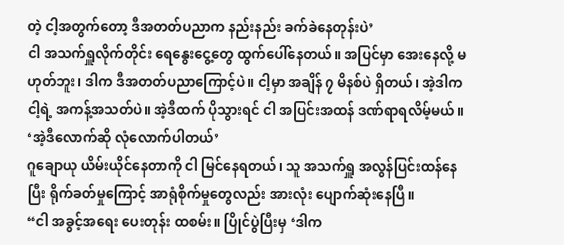တဲ့ ငါ့အတွက်တော့ ဒီအတတ်ပညာက နည်းနည်း ခက်ခဲနေတုန်းပဲ’
ငါ အသက်ရှူလိုက်တိုင်း ရေနွေးငွေ့တွေ ထွက်ပေါ်နေတယ်။ အပြင်မှာ အေးနေလို့ မဟုတ်ဘူး၊ ဒါက ဒီအတတ်ပညာကြောင့်ပဲ။ ငါ့မှာ အချိန် ၇ မိနစ်ပဲ ရှိတယ်၊ အဲ့ဒါက ငါ့ရဲ့ အကန့်အသတ်ပဲ။ အဲ့ဒီထက် ပိုသွားရင် ငါ အပြင်းအထန် ဒဏ်ရာရလိမ့်မယ်။
‘အဲ့ဒီလောက်ဆို လုံလောက်ပါတယ်’
ဂူချောယု ယိမ်းယိုင်နေတာကို ငါ မြင်နေရတယ်၊ သူ အသက်ရှူ အလွန်ပြင်းထန်နေပြီး ရိုက်ခတ်မှုကြောင့် အာရုံစိုက်မှုတွေလည်း အားလုံး ပျောက်ဆုံးနေပြီ။
“ငါ အခွင့်အရေး ပေးတုန်း ထစမ်း။ ပြိုင်ပွဲပြီးမှ ‘ဒါက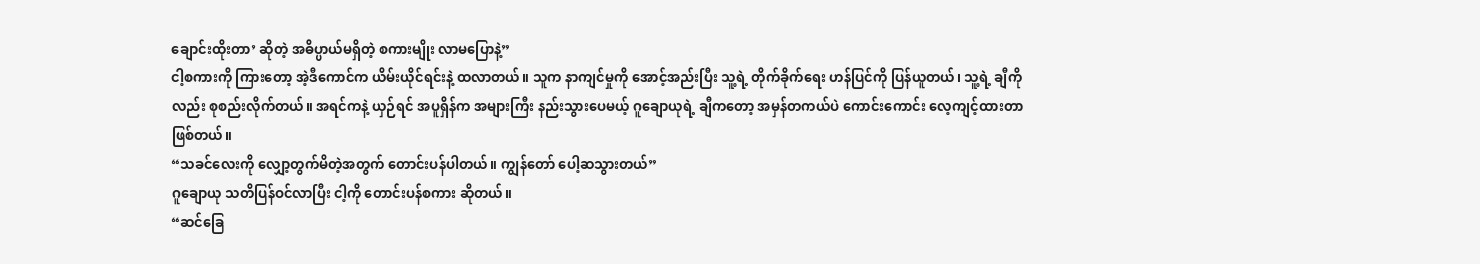ချောင်းထိုးတာ’ ဆိုတဲ့ အဓိပ္ပာယ်မရှိတဲ့ စကားမျိုး လာမပြောနဲ့”
ငါ့စကားကို ကြားတော့ အဲ့ဒီကောင်က ယိမ်းယိုင်ရင်းနဲ့ ထလာတယ်။ သူက နာကျင်မှုကို အောင့်အည်းပြီး သူ့ရဲ့ တိုက်ခိုက်ရေး ဟန်ပြင်ကို ပြန်ယူတယ်၊ သူ့ရဲ့ ချီကိုလည်း စုစည်းလိုက်တယ်။ အရင်ကနဲ့ ယှဉ်ရင် အပူရှိန်က အများကြီး နည်းသွားပေမယ့် ဂူချောယုရဲ့ ချီကတော့ အမှန်တကယ်ပဲ ကောင်းကောင်း လေ့ကျင့်ထားတာ ဖြစ်တယ်။
“သခင်လေးကို လျှော့တွက်မိတဲ့အတွက် တောင်းပန်ပါတယ်။ ကျွန်တော် ပေါ့ဆသွားတယ်”
ဂူချောယု သတိပြန်ဝင်လာပြီး ငါ့ကို တောင်းပန်စကား ဆိုတယ်။
“ဆင်ခြေ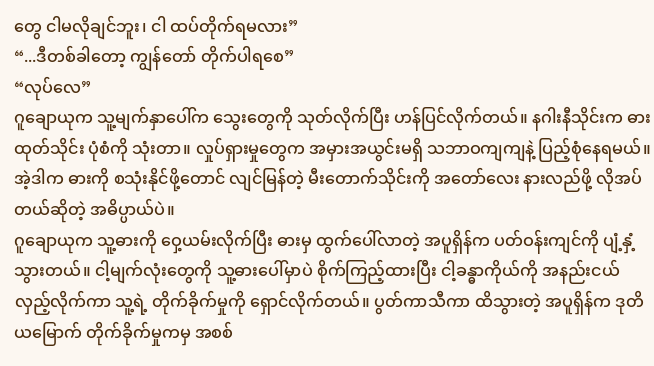တွေ ငါမလိုချင်ဘူး၊ ငါ ထပ်တိုက်ရမလား”
“...ဒီတစ်ခါတော့ ကျွန်တော် တိုက်ပါရစေ”
“လုပ်လေ”
ဂူချောယုက သူ့မျက်နှာပေါ်က သွေးတွေကို သုတ်လိုက်ပြီး ဟန်ပြင်လိုက်တယ်။ နဂါးနီသိုင်းက ဓားထုတ်သိုင်း ပုံစံကို သုံးတာ။ လှုပ်ရှားမှုတွေက အမှားအယွင်းမရှိ သဘာဝကျကျနဲ့ ပြည့်စုံနေရမယ်။ အဲ့ဒါက ဓားကို စသုံးနိုင်ဖို့တောင် လျင်မြန်တဲ့ မီးတောက်သိုင်းကို အတော်လေး နားလည်ဖို့ လိုအပ်တယ်ဆိုတဲ့ အဓိပ္ပာယ်ပဲ။
ဂူချောယုက သူ့ဓားကို ဝှေ့ယမ်းလိုက်ပြီး ဓားမှ ထွက်ပေါ်လာတဲ့ အပူရှိန်က ပတ်ဝန်းကျင်ကို ပျံ့နှံ့သွားတယ်။ ငါ့မျက်လုံးတွေကို သူ့ဓားပေါ်မှာပဲ စိုက်ကြည့်ထားပြီး ငါ့ခန္ဓာကိုယ်ကို အနည်းငယ် လှည့်လိုက်ကာ သူ့ရဲ့ တိုက်ခိုက်မှုကို ရှောင်လိုက်တယ်။ ပွတ်ကာသီကာ ထိသွားတဲ့ အပူရှိန်က ဒုတိယမြောက် တိုက်ခိုက်မှုကမှ အစစ်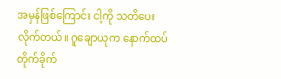အမှန်ဖြစ်ကြောင်း ငါ့ကို သတိပေးလိုက်တယ်။ ဂူချောယုက နောက်ထပ် တိုက်ခိုက်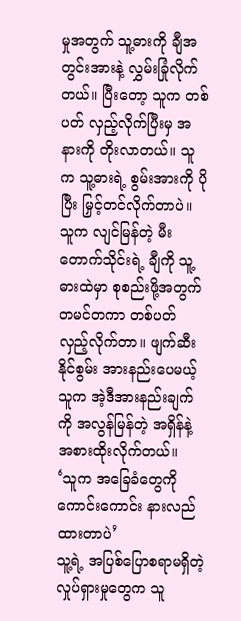မှုအတွက် သူ့ဓားကို ချီအတွင်းအားနဲ့ လွှမ်းခြုံလိုက်တယ်။ ပြီးတော့ သူက တစ်ပတ် လှည့်လိုက်ပြီးမှ အနားကို တိုးလာတယ်။ သူက သူ့ဓားရဲ့ စွမ်းအားကို ပိုပြီး မြှင့်တင်လိုက်တာပဲ။ သူက လျင်မြန်တဲ့ မီးတောက်သိုင်းရဲ့ ချီကို သူ့ဓားထဲမှာ စုစည်းဖို့အတွက် တမင်တကာ တစ်ပတ် လှည့်လိုက်တာ။ ဖျက်ဆီးနိုင်စွမ်း အားနည်းပေမယ့် သူက အဲ့ဒီအားနည်းချက်ကို အလွန်မြန်တဲ့ အရှိန်နဲ့ အစားထိုးလိုက်တယ်။
‘သူက အခြေခံတွေကို ကောင်းကောင်း နားလည်ထားတာပဲ’
သူ့ရဲ့ အပြစ်ပြောစရာမရှိတဲ့ လှုပ်ရှားမှုတွေက သူ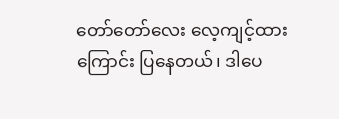တော်တော်လေး လေ့ကျင့်ထားကြောင်း ပြနေတယ်၊ ဒါပေ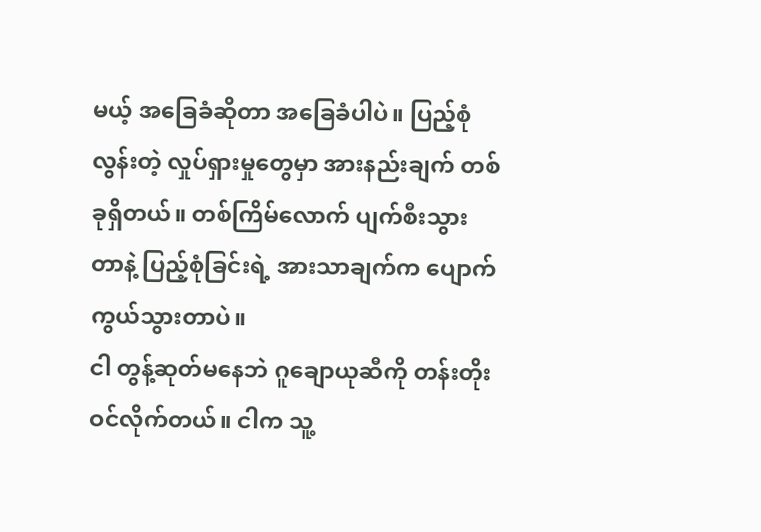မယ့် အခြေခံဆိုတာ အခြေခံပါပဲ။ ပြည့်စုံလွန်းတဲ့ လှုပ်ရှားမှုတွေမှာ အားနည်းချက် တစ်ခုရှိတယ်။ တစ်ကြိမ်လောက် ပျက်စီးသွားတာနဲ့ ပြည့်စုံခြင်းရဲ့ အားသာချက်က ပျောက်ကွယ်သွားတာပဲ။
ငါ တွန့်ဆုတ်မနေဘဲ ဂူချောယုဆီကို တန်းတိုးဝင်လိုက်တယ်။ ငါက သူ့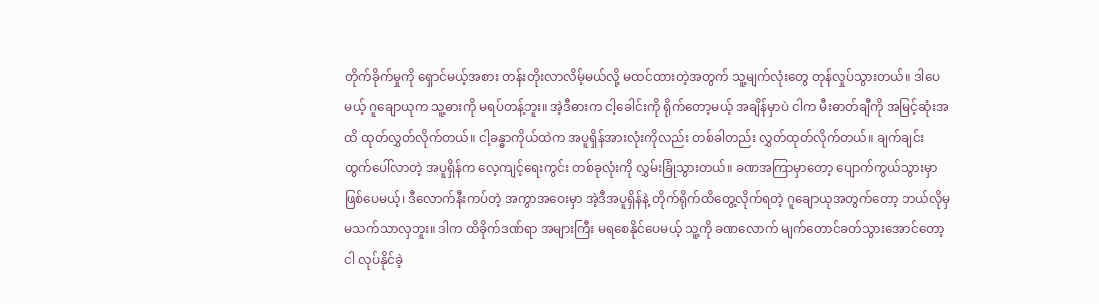တိုက်ခိုက်မှုကို ရှောင်မယ့်အစား တန်းတိုးလာလိမ့်မယ်လို့ မထင်ထားတဲ့အတွက် သူ့မျက်လုံးတွေ တုန်လှုပ်သွားတယ်။ ဒါပေမယ့် ဂူချောယုက သူ့ဓားကို မရပ်တန့်ဘူး။ အဲ့ဒီဓားက ငါ့ခေါင်းကို ရိုက်တော့မယ့် အချိန်မှာပဲ ငါက မီးဓာတ်ချီကို အမြင့်ဆုံးအထိ ထုတ်လွှတ်လိုက်တယ်။ ငါ့ခန္ဓာကိုယ်ထဲက အပူရှိန်အားလုံးကိုလည်း တစ်ခါတည်း လွှတ်ထုတ်လိုက်တယ်။ ချက်ချင်းထွက်ပေါ်လာတဲ့ အပူရှိန်က လေ့ကျင့်ရေးကွင်း တစ်ခုလုံးကို လွှမ်းခြုံသွားတယ်။ ခဏအကြာမှာတော့ ပျောက်ကွယ်သွားမှာ ဖြစ်ပေမယ့်၊ ဒီလောက်နီးကပ်တဲ့ အကွာအဝေးမှာ အဲ့ဒီအပူရှိန်နဲ့ တိုက်ရိုက်ထိတွေ့လိုက်ရတဲ့ ဂူချောယုအတွက်တော့ ဘယ်လိုမှ မသက်သာလှဘူး။ ဒါက ထိခိုက်ဒဏ်ရာ အများကြီး မရစေနိုင်ပေမယ့် သူ့ကို ခဏလောက် မျက်တောင်ခတ်သွားအောင်တော့ ငါ လုပ်နိုင်ခဲ့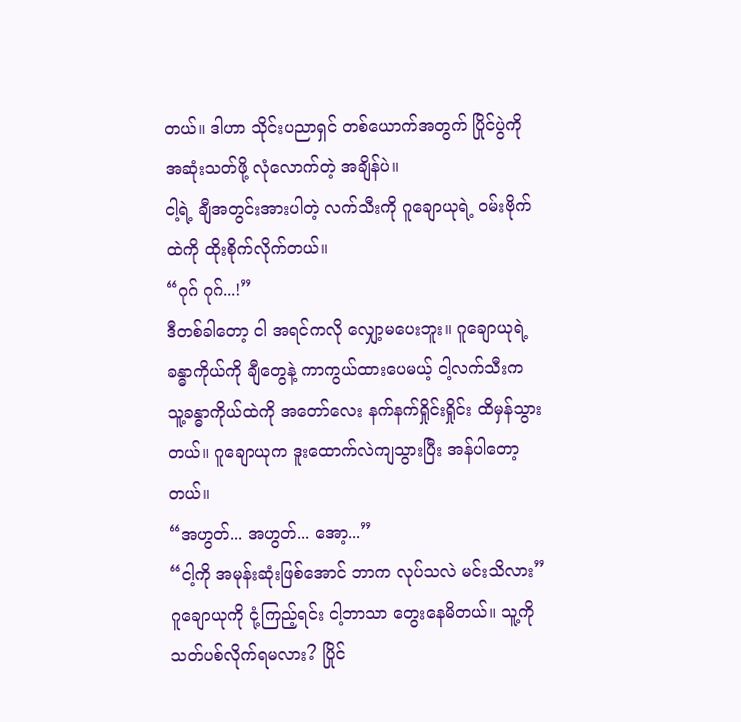တယ်။ ဒါဟာ သိုင်းပညာရှင် တစ်ယောက်အတွက် ပြိုင်ပွဲကို အဆုံးသတ်ဖို့ လုံလောက်တဲ့ အချိန်ပဲ။
ငါ့ရဲ့ ချီအတွင်းအားပါတဲ့ လက်သီးကို ဂူချောယုရဲ့ ဝမ်းဗိုက်ထဲကို ထိုးစိုက်လိုက်တယ်။
“ဂုဂ် ဂုဂ်...!”
ဒီတစ်ခါတော့ ငါ အရင်ကလို လျှော့မပေးဘူး။ ဂူချောယုရဲ့ ခန္ဓာကိုယ်ကို ချီတွေနဲ့ ကာကွယ်ထားပေမယ့် ငါ့လက်သီးက သူ့ခန္ဓာကိုယ်ထဲကို အတော်လေး နက်နက်ရှိုင်းရှိုင်း ထိမှန်သွားတယ်။ ဂူချောယုက ဒူးထောက်လဲကျသွားပြီး အန်ပါတော့တယ်။
“အဟွတ်... အဟွတ်... အော့...”
“ငါ့ကို အမုန်းဆုံးဖြစ်အောင် ဘာက လုပ်သလဲ မင်းသိလား”
ဂူချောယုကို ငုံ့ကြည့်ရင်း ငါ့ဘာသာ တွေးနေမိတယ်။ သူ့ကို သတ်ပစ်လိုက်ရမလား? ပြိုင်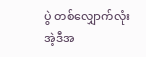ပွဲ တစ်လျှောက်လုံး အဲ့ဒီအ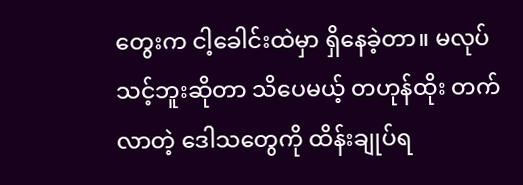တွေးက ငါ့ခေါင်းထဲမှာ ရှိနေခဲ့တာ။ မလုပ်သင့်ဘူးဆိုတာ သိပေမယ့် တဟုန်ထိုး တက်လာတဲ့ ဒေါသတွေကို ထိန်းချုပ်ရ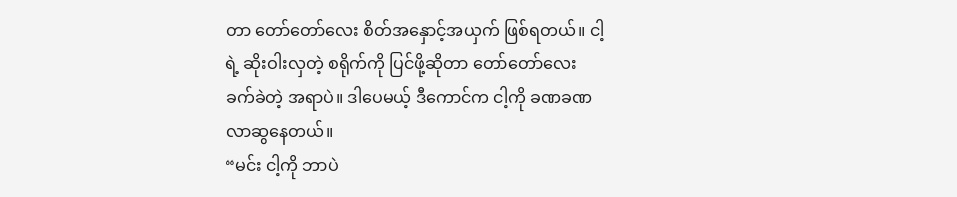တာ တော်တော်လေး စိတ်အနှောင့်အယှက် ဖြစ်ရတယ်။ ငါ့ရဲ့ ဆိုးဝါးလှတဲ့ စရိုက်ကို ပြင်ဖို့ဆိုတာ တော်တော်လေး ခက်ခဲတဲ့ အရာပဲ။ ဒါပေမယ့် ဒီကောင်က ငါ့ကို ခဏခဏ လာဆွနေတယ်။
“မင်း ငါ့ကို ဘာပဲ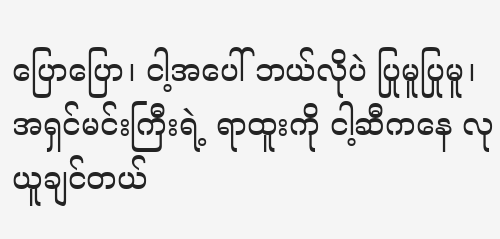ပြောပြော၊ ငါ့အပေါ် ဘယ်လိုပဲ ပြုမူပြုမူ၊ အရှင်မင်းကြီးရဲ့ ရာထူးကို ငါ့ဆီကနေ လုယူချင်တယ်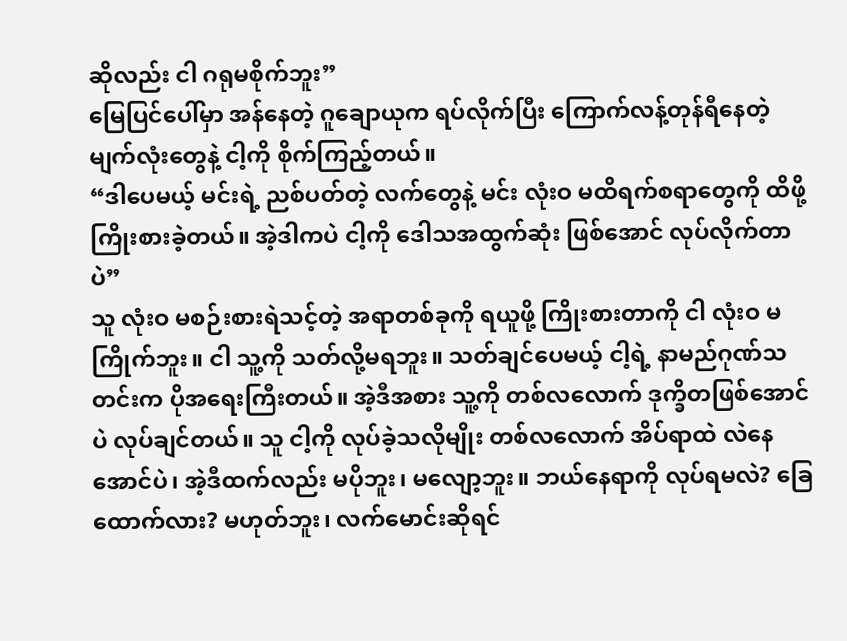ဆိုလည်း ငါ ဂရုမစိုက်ဘူး”
မြေပြင်ပေါ်မှာ အန်နေတဲ့ ဂူချောယုက ရပ်လိုက်ပြီး ကြောက်လန့်တုန်ရီနေတဲ့ မျက်လုံးတွေနဲ့ ငါ့ကို စိုက်ကြည့်တယ်။
“ဒါပေမယ့် မင်းရဲ့ ညစ်ပတ်တဲ့ လက်တွေနဲ့ မင်း လုံးဝ မထိရက်စရာတွေကို ထိဖို့ ကြိုးစားခဲ့တယ်။ အဲ့ဒါကပဲ ငါ့ကို ဒေါသအထွက်ဆုံး ဖြစ်အောင် လုပ်လိုက်တာပဲ”
သူ လုံးဝ မစဉ်းစားရဲသင့်တဲ့ အရာတစ်ခုကို ရယူဖို့ ကြိုးစားတာကို ငါ လုံးဝ မကြိုက်ဘူး။ ငါ သူ့ကို သတ်လို့မရဘူး။ သတ်ချင်ပေမယ့် ငါ့ရဲ့ နာမည်ဂုဏ်သတင်းက ပိုအရေးကြီးတယ်။ အဲ့ဒီအစား သူ့ကို တစ်လလောက် ဒုက္ခိတဖြစ်အောင်ပဲ လုပ်ချင်တယ်။ သူ ငါ့ကို လုပ်ခဲ့သလိုမျိုး တစ်လလောက် အိပ်ရာထဲ လဲနေအောင်ပဲ၊ အဲ့ဒီထက်လည်း မပိုဘူး၊ မလျော့ဘူး။ ဘယ်နေရာကို လုပ်ရမလဲ? ခြေထောက်လား? မဟုတ်ဘူး၊ လက်မောင်းဆိုရင်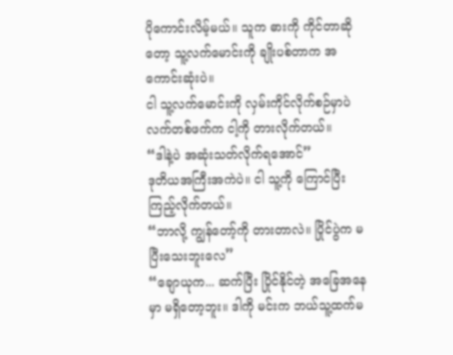ပိုကောင်းလိမ့်မယ်။ သူက ဓားကို ကိုင်တာဆိုတော့ သူ့လက်မောင်းကို ချိုးပစ်တာက အကောင်းဆုံးပဲ။
ငါ သူ့လက်မောင်းကို လှမ်းကိုင်လိုက်စဉ်မှာပဲ လက်တစ်ဖက်က ငါ့ကို တားလိုက်တယ်။
“ဒါနဲ့ပဲ အဆုံးသတ်လိုက်ရအောင်”
ဒုတိယအကြီးအကဲပဲ။ ငါ သူ့ကို ကြောင်ပြီး ကြည့်လိုက်တယ်။
“ဘာလို့ ကျွန်တော့်ကို တားတာလဲ။ ပြိုင်ပွဲက မပြီးသေးဘူးလေ”
“ချောယုက... ဆက်ပြီး ပြိုင်နိုင်တဲ့ အခြေအနေမှာ မရှိတော့ဘူး။ ဒါကို မင်းက ဘယ်သူ့ထက်မ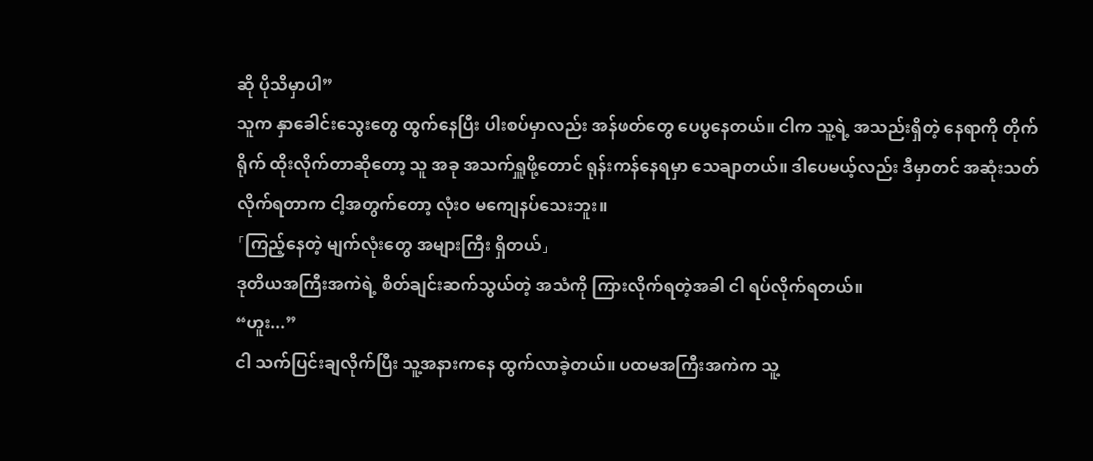ဆို ပိုသိမှာပါ”
သူက နှာခေါင်းသွေးတွေ ထွက်နေပြီး ပါးစပ်မှာလည်း အန်ဖတ်တွေ ပေပွနေတယ်။ ငါက သူ့ရဲ့ အသည်းရှိတဲ့ နေရာကို တိုက်ရိုက် ထိုးလိုက်တာဆိုတော့ သူ အခု အသက်ရှူဖို့တောင် ရုန်းကန်နေရမှာ သေချာတယ်။ ဒါပေမယ့်လည်း ဒီမှာတင် အဆုံးသတ်လိုက်ရတာက ငါ့အတွက်တော့ လုံးဝ မကျေနပ်သေးဘူး။
「ကြည့်နေတဲ့ မျက်လုံးတွေ အများကြီး ရှိတယ်」
ဒုတိယအကြီးအကဲရဲ့ စိတ်ချင်းဆက်သွယ်တဲ့ အသံကို ကြားလိုက်ရတဲ့အခါ ငါ ရပ်လိုက်ရတယ်။
“ဟူး...”
ငါ သက်ပြင်းချလိုက်ပြီး သူ့အနားကနေ ထွက်လာခဲ့တယ်။ ပထမအကြီးအကဲက သူ့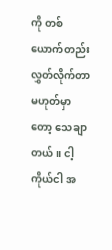ကို တစ်ယောက်တည်း လွှတ်လိုက်တာ မဟုတ်မှာတော့ သေချာတယ်။ ငါ့ကိုယ်ငါ အ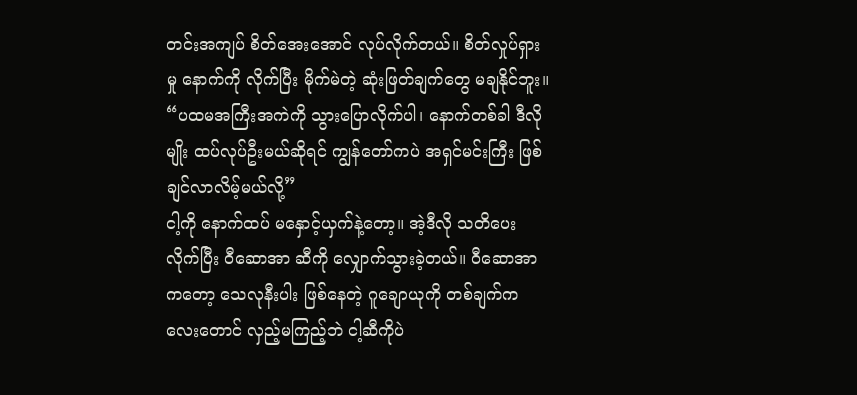တင်းအကျပ် စိတ်အေးအောင် လုပ်လိုက်တယ်။ စိတ်လှုပ်ရှားမှု နောက်ကို လိုက်ပြီး မိုက်မဲတဲ့ ဆုံးဖြတ်ချက်တွေ မချနိုင်ဘူး။
“ပထမအကြီးအကဲကို သွားပြောလိုက်ပါ၊ နောက်တစ်ခါ ဒီလိုမျိုး ထပ်လုပ်ဦးမယ်ဆိုရင် ကျွန်တော်ကပဲ အရှင်မင်းကြီး ဖြစ်ချင်လာလိမ့်မယ်လို့”
ငါ့ကို နောက်ထပ် မနှောင့်ယှက်နဲ့တော့။ အဲ့ဒီလို သတိပေးလိုက်ပြီး ဝီဆောအာ ဆီကို လျှောက်သွားခဲ့တယ်။ ဝီဆောအာကတော့ သေလုနီးပါး ဖြစ်နေတဲ့ ဂူချောယုကို တစ်ချက်ကလေးတောင် လှည့်မကြည့်ဘဲ ငါ့ဆီကိုပဲ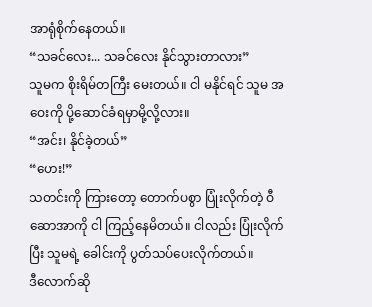အာရုံစိုက်နေတယ်။
“သခင်လေး... သခင်လေး နိုင်သွားတာလား”
သူမက စိုးရိမ်တကြီး မေးတယ်။ ငါ မနိုင်ရင် သူမ အဝေးကို ပို့ဆောင်ခံရမှာမို့လို့လား။
“အင်း၊ နိုင်ခဲ့တယ်”
“ဟေး!”
သတင်းကို ကြားတော့ တောက်ပစွာ ပြုံးလိုက်တဲ့ ဝီဆောအာကို ငါ ကြည့်နေမိတယ်။ ငါလည်း ပြုံးလိုက်ပြီး သူမရဲ့ ခေါင်းကို ပွတ်သပ်ပေးလိုက်တယ်။
ဒီလောက်ဆို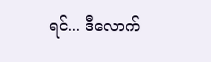ရင်... ဒီလောက်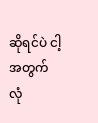ဆိုရင်ပဲ ငါ့အတွက် လုံ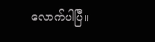လောက်ပါပြီ။